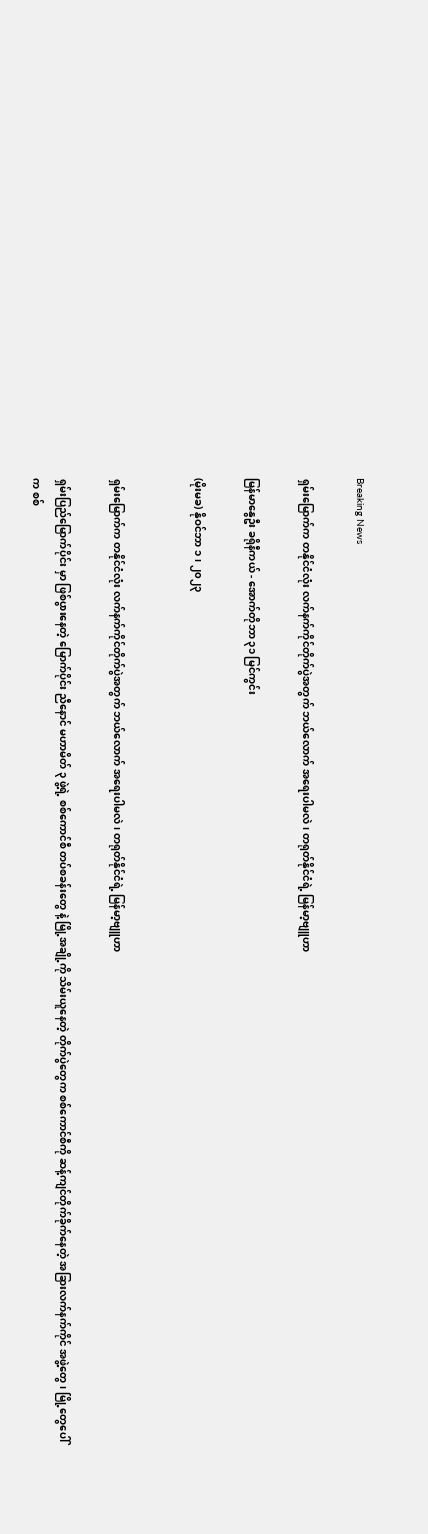Breaking News

ရှမ်းမြောက်က တနိုင်ငံလုံး လက်နက်ကိုင်တိုက်ပွဲအတွက် ဘယ်လောက် အရေးပါမလဲ၊ တရုတ်နိုင်ငံရဲ့ မြန်မာ့ဗျူဟာ

မြန်မာနွေဦး ခရိုနီကယ် - အောက်တိုဘာ ၃၁ မြင်ကွင်း

(မိုးမခ) နိုဝင်ဘာ ၁၊ ၂၀၂၃


ရှမ်းမြောက်က တနိုင်ငံလုံး လက်နက်ကိုင်တိုက်ပွဲအတွက် ဘယ်လောက် အရေးပါမလဲ၊ တရုတ်နိုင်ငံရဲ့ မြန်မာ့ဗျူဟာ

ရှမ်းပြည်မြောက်ပိုင်း မှာ ဖြစ်ပွားနေတဲ့ မြောက်ပိုင်း ညီနောင် မဟာမိတ် ၃ ဖွဲ့ရဲ့ စစ်ကောင်စီ တပ်စခန်းတွေ နဲ့ မြို့အချို့ကို သိမ်းယူနေတဲ့ တိုက်ပွဲတွေက စစ်ကောင်စီကို ဆန့်ကျင်တိုက်ခိုက်နေတဲ့ အခြားလက်နက်ကိုင် အဖွဲ့တွေ၊ မြို့တွေပေါ်က စစ်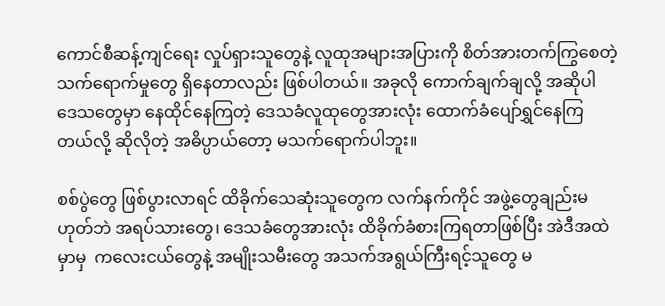ကောင်စီဆန့်ကျင်ရေး လှုပ်ရှားသူတွေနဲ့ လူထုအများအပြားကို စိတ်အားတက်ကြွစေတဲ့ သက်ရောက်မှုတွေ ရှိနေတာလည်း ဖြစ်ပါတယ်။ အခုလို ကောက်ချက်ချလို့ အဆိုပါ ဒေသတွေမှာ နေထိုင်နေကြတဲ့ ဒေသခံလူထုတွေအားလုံး ထောက်ခံပျော်ရွှင်နေကြတယ်လို့ ဆိုလိုတဲ့ အဓိပ္ပာယ်တော့ မသက်ရောက်ပါဘူး။

စစ်ပွဲတွေ ဖြစ်ပွားလာရင် ထိခိုက်သေဆုံးသူတွေက လက်နက်ကိုင် အဖွဲ့တွေချည်းမဟုတ်ဘဲ အရပ်သားတွေ၊ ဒေသခံတွေအားလုံး ထိခိုက်ခံစားကြရတာဖြစ်ပြီး အဲဒီအထဲမှာမှ  ကလေးငယ်တွေနဲ့ အမျိုးသမီးတွေ အသက်အရွယ်ကြီးရင့်သူတွေ မ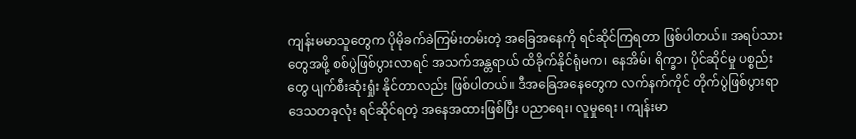ကျန်းမမာသူတွေက ပိုမိုခက်ခဲကြမ်းတမ်းတဲ့ အခြေအနေကို ရင်ဆိုင်ကြရတာ ဖြစ်ပါတယ်။ အရပ်သားတွေအဖို့ စစ်ပွဲဖြစ်ပွားလာရင် အသက်အန္တရာယ် ထိခိုက်နိုင်ရုံမက၊ နေအိမ်၊ ရိက္ခာ၊ ပိုင်ဆိုင်မှု ပစ္စည်းတွေ ပျက်စီးဆုံးရှုံး နိုင်တာလည်း ဖြစ်ပါတယ်။ ဒီအခြေအနေတွေက လက်နက်ကိုင် တိုက်ပွဲဖြစ်ပွားရာ ဒေသတခုလုံး ရင်ဆိုင်ရတဲ့ အနေအထားဖြစ်ပြီး ပညာရေး၊ လူမှုရေး ၊ ကျန်းမာ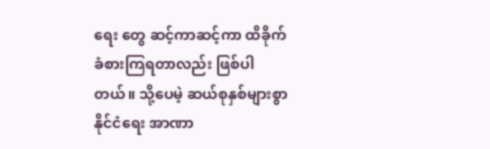ရေး တွေ ဆင့်ကာဆင့်ကာ ထိခိုက်ခံစားကြရတာလည်း ဖြစ်ပါတယ်။ သို့ပေမဲ့ ဆယ်စုနှစ်များစွာ နိုင်ငံရေး အာဏာ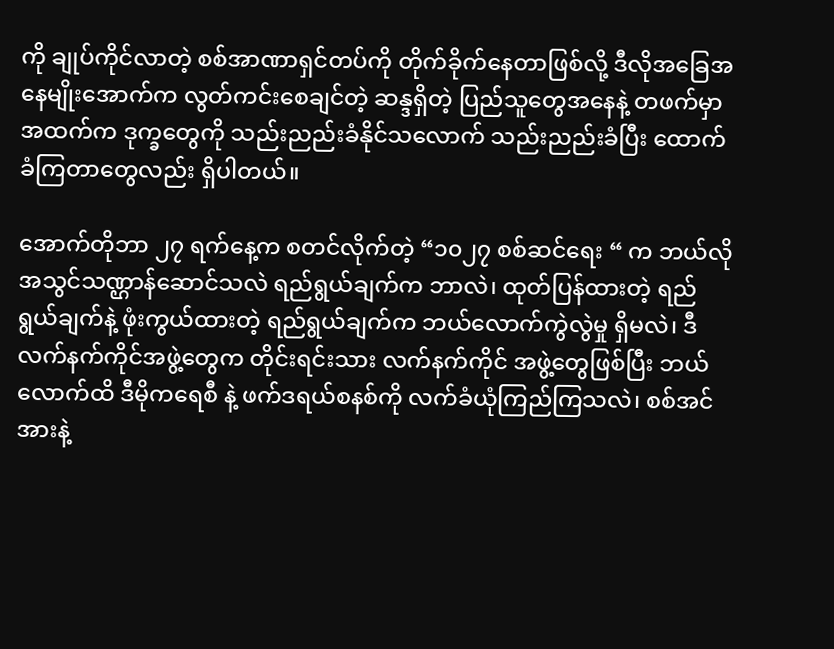ကို ချုပ်ကိုင်လာတဲ့ စစ်အာဏာရှင်တပ်ကို တိုက်ခိုက်နေတာဖြစ်လို့ ဒီလိုအခြေအနေမျိုးအောက်က လွတ်ကင်းစေချင်တဲ့ ဆန္ဒရှိတဲ့ ပြည်သူတွေအနေနဲ့ တဖက်မှာ အထက်က ဒုက္ခတွေကို သည်းညည်းခံနိုင်သလောက် သည်းညည်းခံပြီး ထောက်ခံကြတာတွေလည်း ရှိပါတယ်။

အောက်တိုဘာ ၂၇ ရက်နေ့က စတင်လိုက်တဲ့ “၁၀၂၇ စစ်ဆင်ရေး “ က ဘယ်လို အသွင်သဏ္ဌာန်ဆောင်သလဲ ရည်ရွယ်ချက်က ဘာလဲ၊ ထုတ်ပြန်ထားတဲ့ ရည်ရွယ်ချက်နဲ့ ဖုံးကွယ်ထားတဲ့ ရည်ရွယ်ချက်က ဘယ်လောက်ကွဲလွဲမှု ရှိမလဲ၊ ဒီလက်နက်ကိုင်အဖွဲ့တွေက တိုင်းရင်းသား လက်နက်ကိုင် အဖွဲ့တွေဖြစ်ပြီး ဘယ်လောက်ထိ ဒီမိုကရေစီ နဲ့ ဖက်ဒရယ်စနစ်ကို လက်ခံယုံကြည်ကြသလဲ၊ စစ်အင်အားနဲ့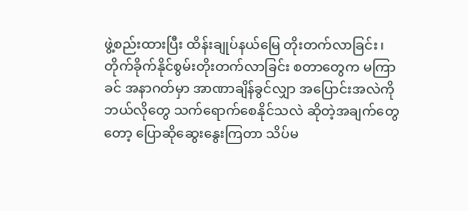ဖွဲ့စည်းထားပြီး ထိန်းချုပ်နယ်မြေ တိုးတက်လာခြင်း၊ တိုက်ခိုက်နိုင်စွမ်းတိုးတက်လာခြင်း စတာတွေက မကြာခင် အနာဂတ်မှာ အာဏာချိန်ခွင်လျှာ အပြောင်းအလဲကို ဘယ်လိုတွေ သက်ရောက်စေနိုင်သလဲ ဆိုတဲ့အချက်တွေတော့ ပြောဆိုဆွေးနွေးကြတာ သိပ်မ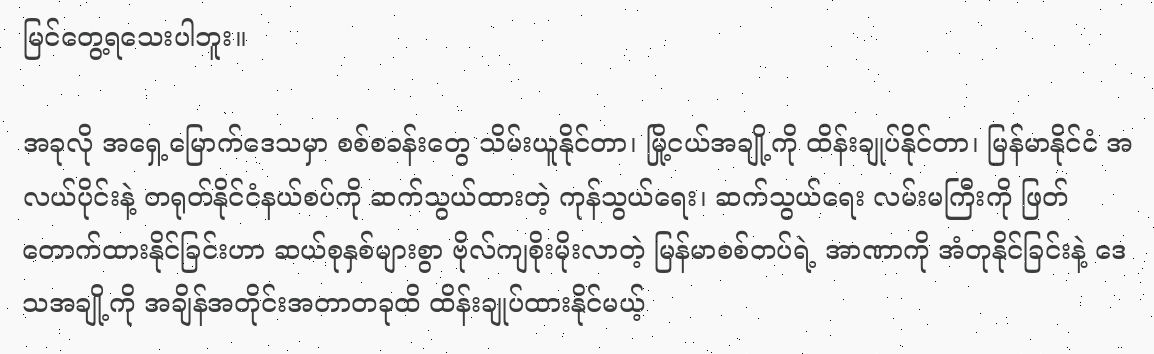မြင်တွေ့ရသေးပါဘူး။

အခုလို အရှေ့မြောက်ဒေသမှာ စစ်စခန်းတွေ သိမ်းယူနိုင်တာ၊ မြို့ငယ်အချို့ကို ထိန်းချုပ်နိုင်တာ၊ မြန်မာနိုင်ငံ အလယ်ပိုင်းနဲ့ တရုတ်နိုင်ငံနယ်စပ်ကို ဆက်သွယ်ထားတဲ့ ကုန်သွယ်ရေး၊ ဆက်သွယ်ရေး လမ်းမကြီးကို ဖြတ်တောက်ထားနိုင်ခြင်းဟာ ဆယ်စုနှစ်များစွာ ဗိုလ်ကျစိုးမိုးလာတဲ့ မြန်မာစစ်တပ်ရဲ့ အာဏာကို အံတုနိုင်ခြင်းနဲ့ ဒေသအချို့ကို အချိန်အတိုင်းအတာတခုထိ ထိန်းချုပ်ထားနိုင်မယ့်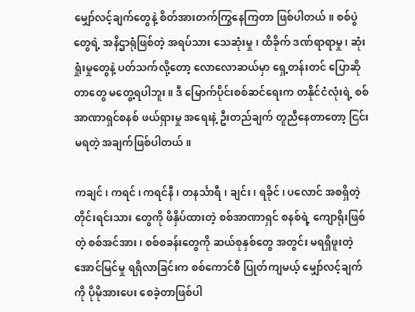မျှော်လင့်ချက်တွေနဲ့ စိတ်အားတက်ကြွနေကြတာ ဖြစ်ပါတယ်။ စစ်ပွဲတွေရဲ့ အနိဌာရုံဖြစ်တဲ့ အရပ်သား သေဆုံးမှု၊ ထိခိုက် ဒဏ်ရာရာမှု ၊ ဆုံးရှုံးမှုတွေနဲ့ ပတ်သက်လို့တော့ လောလောဆယ်မှာ ရှေ့တန်းတင် ပြောဆိုတာတွေ မတွေ့ရပါဘူး။ ဒီ မြောက်ပိုင်းစစ်ဆင်ရေးက တနိုင်ငံလုံးရဲ့ စစ်အာဏာရှင်စနစ် ဖယ်ရှားမှု အရေးနဲ့ ဦးတည်ချက် တူညီနေတာတော့ ငြင်းမရတဲ့ အချက်ဖြစ်ပါတယ်။

ကချင်၊ ကရင်၊ ကရင်နီ၊ တနင်္သာရီ၊ ချင်း၊ ရခိုင်၊ ပလောင် အစရှိတဲ့ တိုင်းရင်းသား တွေကို ဖိနှိပ်ထားတဲ့ စစ်အာဏာရှင် စနစ်ရဲ့ ကျောရိုးဖြစ်တဲ့ စစ်အင်အား၊ စစ်စခန်းတွေကို ဆယ်စုနှစ်တွေ အတွင်း မရရှိဖူးတဲ့ အောင်မြင်မှု ရရှိလာခြင်းက စစ်ကောင်စီ ပြုတ်ကျမယ့် မျှော်လင့်ချက်ကို ပိုမိုအားပေး စေခဲ့တာဖြစ်ပါ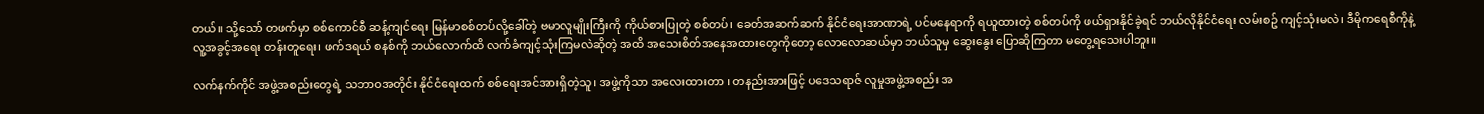တယ်။ သို့သော် တဖက်မှာ စစ်ကောင်စီ ဆန့်ကျင်ရေး မြန်မာစစ်တပ်လို့ခေါ်တဲ့ ဗမာလူမျိုးကြီးကို ကိုယ်စားပြုတဲ့ စစ်တပ်၊ ခေတ်အဆက်ဆက် နိုင်ငံရေးအာဏာရဲ့ ပင်မနေရာကို ရယူထားတဲ့ စစ်တပ်ကို ဖယ်ရှားနိုင်ခဲ့ရင် ဘယ်လိုနိုင်ငံရေး လမ်းစဥ် ကျင့်သုံးမလဲ၊ ဒီမိုကရေစီကိုနဲ့ လူ့အခွင့်အရေး တန်းတူရေး၊ ဖက်ဒရယ် စနစ်ကို ဘယ်လောက်ထိ လက်ခံကျင့်သုံးကြမလဲဆိုတဲ့ အထိ အသေးစိတ်အနေအထားတွေကိုတော့ လောလောဆယ်မှာ ဘယ်သူမှ ဆွေးနွေး ပြောဆိုကြတာ မတွေ့ရသေးပါဘူး။

လက်နက်ကိုင် အဖွဲ့အစည်းတွေရဲ့ သဘာဝအတိုင်း နိုင်ငံရေးထက် စစ်ရေးအင်အားရှိတဲ့သူ၊ အဖွဲ့ကိုသာ အလေးထားတာ ၊ တနည်းအားဖြင့် ပဒေသရာဇ် လူမှုအဖွဲ့အစည်း အ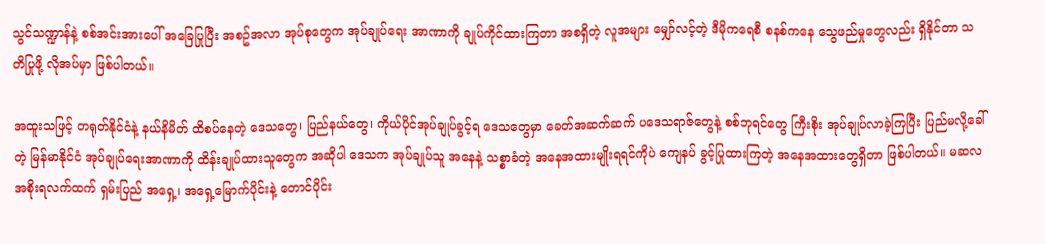သွင်သဏ္ဍာန်နဲ့ စစ်အင်းအားပေါ် အခြေပြုပြီး အစဥ်အလာ အုပ်စုတွေက အုပ်ချုပ်ရေး အာဏာကို ချုပ်ကိုင်ထားကြတာ အစရှိတဲ့ လူအများ မျှော်လင့်တဲ့ ဒီမိုကရေစီ စနစ်ကနေ သွေဖည်မှုတွေလည်း ရှိနိုင်တာ သတိပြုဖို့ လိုအပ်မှာ ဖြစ်ပါတယ်။

အထူးသဖြင့် တရုတ်နိုင်ငံနဲ့ နယ်နိမိတ် ထိစပ်နေတဲ့ ဒေသတွေ၊ ပြည်နယ်တွေ၊ ကိုယ်ပိုင်အုပ်ချုပ်ခွင့်ရ ဒေသတွေမှာ ခေတ်အဆက်ဆက် ပဒေသရာဇ်တွေနဲ့ စစ်ဘုရင်တွေ ကြီးစိုး အုပ်ချုပ်လာခဲ့ကြပြီး ပြည်မလို့ခေါ်တဲ့ မြန်မာနိုင်ငံ အုပ်ချုပ်ရေးအာဏာကို ထိန်းချုပ်ထားသူတွေက အဆိုပါ ဒေသက အုပ်ချုပ်သူ အနေနဲ့ သစ္စာခံတဲ့ အနေအထားမျိုးရရင်ကိုပဲ ကျေနပ် ခွင့်ပြုထားကြတဲ့ အနေအထားတွေရှိတာ ဖြစ်ပါတယ်။ မဆလ အစိုးရလက်ထက် ရှမ်းပြည် အရှေ့၊ အရှေ့မြောက်ပိုင်းနဲ့ တောင်ပိုင်း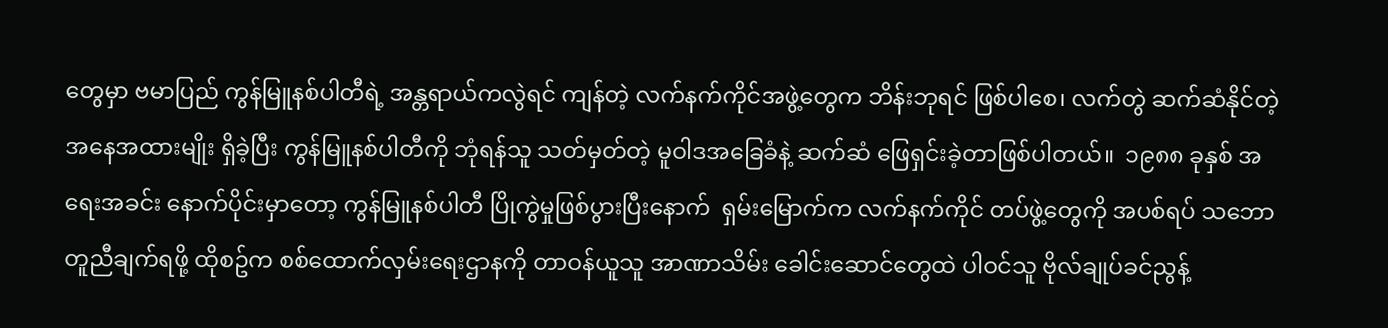တွေမှာ ဗမာပြည် ကွန်မြူနစ်ပါတီရဲ့ အန္တရာယ်ကလွဲရင် ကျန်တဲ့ လက်နက်ကိုင်အဖွဲ့တွေက ဘိန်းဘုရင် ဖြစ်ပါစေ၊ လက်တွဲ ဆက်ဆံနိုင်တဲ့ အနေအထားမျိုး ရှိခဲ့ပြီး ကွန်မြူနစ်ပါတီကို ဘုံရန်သူ သတ်မှတ်တဲ့ မူဝါဒအခြေခံနဲ့ ဆက်ဆံ ဖြေရှင်းခဲ့တာဖြစ်ပါတယ်။  ၁၉၈၈ ခုနှစ် အရေးအခင်း နောက်ပိုင်းမှာတော့ ကွန်မြူနစ်ပါတီ ပြိုကွဲမှုဖြစ်ပွားပြီးနောက်  ရှမ်းမြောက်က လက်နက်ကိုင် တပ်ဖွဲ့တွေကို အပစ်ရပ် သဘောတူညီချက်ရဖို့ ထိုစဥ်က စစ်ထောက်လှမ်းရေးဌာနကို တာဝန်ယူသူ အာဏာသိမ်း ခေါင်းဆောင်တွေထဲ ပါဝင်သူ ဗိုလ်ချုပ်ခင်ညွန့်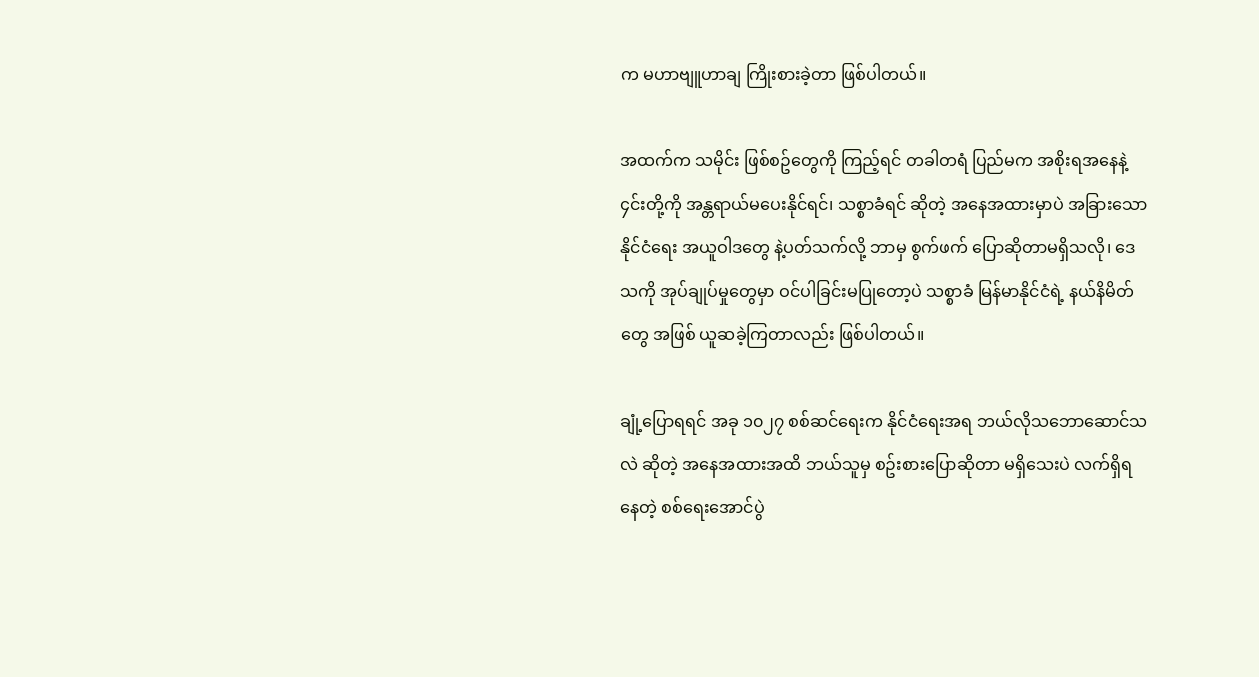က မဟာဗျူဟာချ ကြိုးစားခဲ့တာ ဖြစ်ပါတယ်။

အထက်က သမိုင်း ဖြစ်စဥ်တွေကို ကြည့်ရင် တခါတရံ ပြည်မက အစိုးရအနေနဲ့ ၄င်းတို့ကို အန္တရာယ်မပေးနိုင်ရင်၊ သစ္စာခံရင် ဆိုတဲ့ အနေအထားမှာပဲ အခြားသော နိုင်ငံရေး အယူဝါဒတွေ နဲ့ပတ်သက်လို့ ဘာမှ စွက်ဖက် ပြောဆိုတာမရှိသလို၊ ဒေသကို အုပ်ချုပ်မှုတွေမှာ ဝင်ပါခြင်းမပြုတော့ပဲ သစ္စာခံ မြန်မာနိုင်ငံရဲ့ နယ်နိမိတ်တွေ အဖြစ် ယူဆခဲ့ကြတာလည်း ဖြစ်ပါတယ်။

ချုံ့ပြောရရင် အခု ၁၀၂၇ စစ်ဆင်ရေးက နိုင်ငံရေးအရ ဘယ်လိုသဘောဆောင်သလဲ ဆိုတဲ့ အနေအထားအထိ ဘယ်သူမှ စဥ်းစားပြောဆိုတာ မရှိသေးပဲ လက်ရှိရနေတဲ့ စစ်ရေးအောင်ပွဲ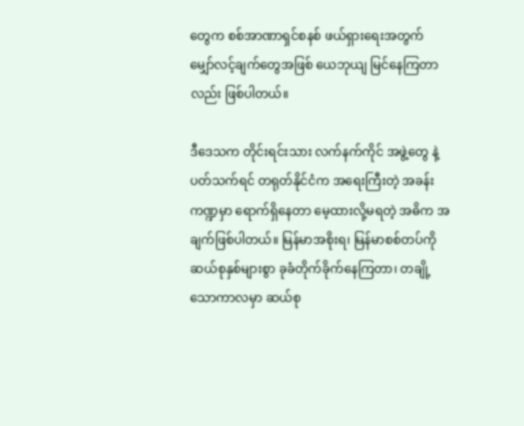တွေက စစ်အာဏာရှင်စနစ် ဖယ်ရှားရေးအတွက် မျှော်လင့်ချက်တွေအဖြစ် ယေဘုယျ မြင်နေကြတာလည်း ဖြစ်ပါတယ်။

ဒီဒေသက တိုင်းရင်းသား လက်နက်ကိုင် အဖွဲ့တွေ နဲ့ပတ်သက်ရင် တရုတ်နိုင်ငံက အရေးကြီးတဲ့ အခန်းကဏ္ဍမှာ ရောက်ရှိနေတာ မေ့ထားလို့မရတဲ့ အဓိက အချက်ဖြစ်ပါတယ်။ မြန်မာအစိုးရ၊ မြန်မာစစ်တပ်ကို ဆယ်စုနှစ်များစွာ ခုခံတိုက်ခိုက်နေကြတာ၊ တချို့သောကာလမှာ ဆယ်စု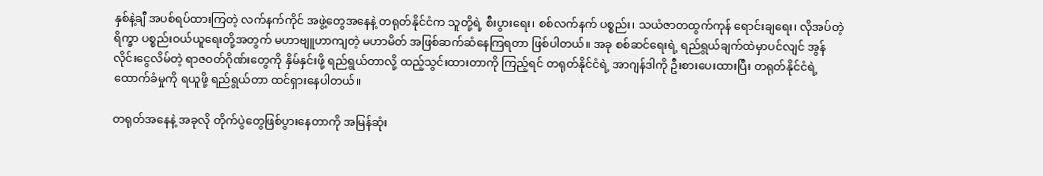နှစ်နဲ့ချီ အပစ်ရပ်ထားကြတဲ့ လက်နက်ကိုင် အဖွဲ့တွေအနေနဲ့ တရုတ်နိုင်ငံက သူတို့ရဲ့ စီးပွားရေး၊ စစ်လက်နက် ပစ္စည်း၊ သယံဇာတထွက်ကုန် ရောင်းချရေး၊ လိုအပ်တဲ့ ရိက္ခာ ပစ္စည်းဝယ်ယူရေးတို့အတွက် မဟာဗျူဟာကျတဲ့ မဟာမိတ် အဖြစ်ဆက်ဆံနေကြရတာ ဖြစ်ပါတယ်။ အခု စစ်ဆင်ရေးရဲ့ ရည်ရွယ်ချက်ထဲမှာပင်လျင် အွန်လိုင်းငွေလိမ်တဲ့ ရာဇဝတ်ဂိုဏ်းတွေကို နှိမ်နှင်းဖို့ ရည်ရွယ်တာလို့ ထည့်သွင်းထားတာကို ကြည့်ရင် တရုတ်နိုင်ငံရဲ့ အာဂျန်ဒါကို ဦးစားပေးထားပြီး တရုတ်နိုင်ငံရဲ့ ထောက်ခံမှုကို ရယူဖို့ ရည်ရွယ်တာ ထင်ရှားနေပါတယ်။

တရုတ်အနေနဲ့ အခုလို တိုက်ပွဲတွေဖြစ်ပွားနေတာကို အမြန်ဆုံး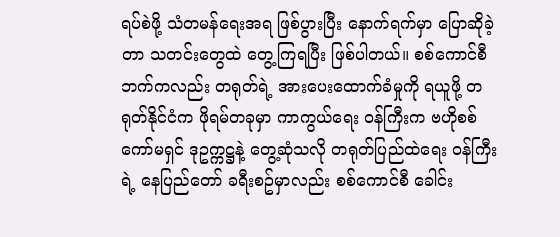ရပ်စဲဖို့ သံတမန်ရေးအရ ဖြစ်ပွားပြီး နောက်ရက်မှာ ပြောဆိုခဲ့တာ သတင်းတွေထဲ တွေ့ကြရပြီး ဖြစ်ပါတယ်။ စစ်ကောင်စီဘက်ကလည်း တရုတ်ရဲ့ အားပေးထောက်ခံမှုကို ရယူဖို့ တရုတ်နိုင်ငံက ဖိုရမ်တခုမှာ ကာကွယ်ရေး ဝန်ကြီးက ဗဟိုစစ်ကော်မရှင် ဒုဥက္ကဋ္ဌနဲ့ တွေ့ဆုံသလို တရုတ်ပြည်ထဲရေး ဝန်ကြီးရဲ့ နေပြည်တော် ခရီးစဥ်မှာလည်း စစ်ကောင်စီ ခေါင်း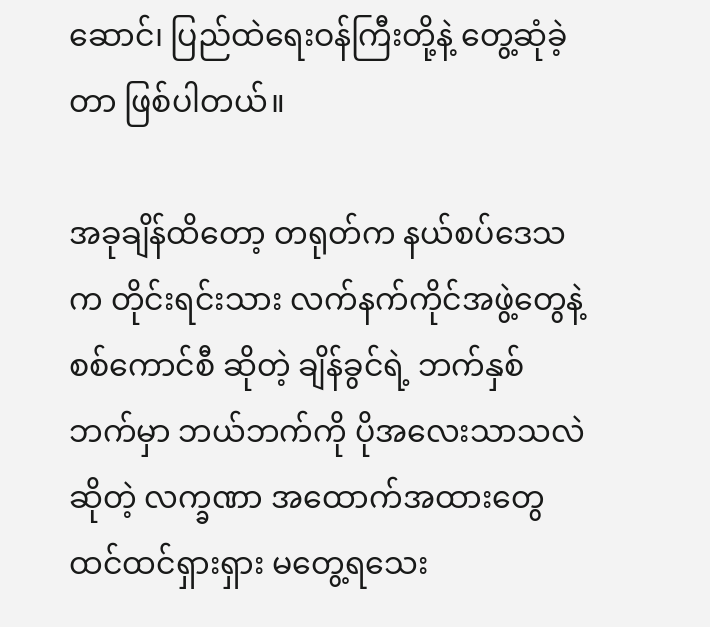ဆောင်၊ ပြည်ထဲရေးဝန်ကြီးတို့နဲ့ တွေ့ဆုံခဲ့တာ ဖြစ်ပါတယ်။

အခုချိန်ထိတော့ တရုတ်က နယ်စပ်ဒေသက တိုင်းရင်းသား လက်နက်ကိုင်အဖွဲ့တွေနဲ့ စစ်ကောင်စီ ဆိုတဲ့ ချိန်ခွင်ရဲ့ ဘက်နှစ်ဘက်မှာ ဘယ်ဘက်ကို ပိုအလေးသာသလဲ ဆိုတဲ့ လက္ခဏာ အထောက်အထားတွေ ထင်ထင်ရှားရှား မတွေ့ရသေး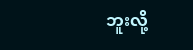ဘူးလို့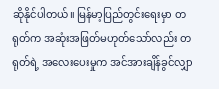ဆိုနိုင်ပါတယ်။ မြန်မာ့ပြည်တွင်းရေးမှာ တရုတ်က အဆုံးအဖြတ်မဟုတ်သော်လည်း တရုတ်ရဲ့ အလေးပေးမှုက အင်အားချိန်ခွင်လျှာ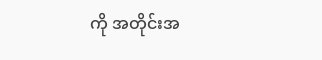ကို အတိုင်းအ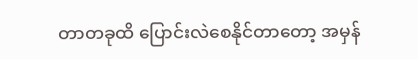တာတခုထိ ပြောင်းလဲစေနိုင်တာတော့ အမှန်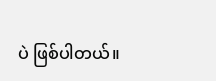ပဲ ဖြစ်ပါတယ်။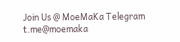Join Us @ MoeMaKa Telegram
t.me@moemaka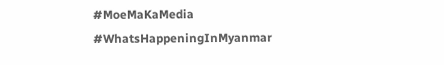#MoeMaKaMedia
#WhatsHappeningInMyanmar